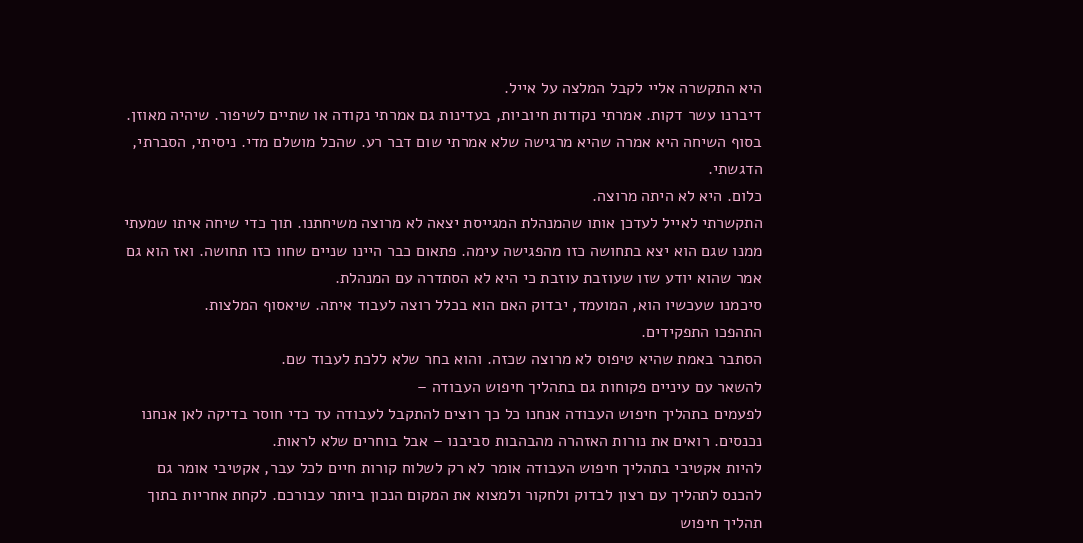היא התקשרה אליי לקבל המלצה על אייל.
דיברנו עשר דקות. אמרתי נקודות חיוביות, בעדינות גם אמרתי נקודה או שתיים לשיפור. שיהיה מאוזן. בסוף השיחה היא אמרה שהיא מרגישה שלא אמרתי שום דבר רע. שהכל מושלם מדי. ניסיתי, הסברתי, הדגשתי.
כלום. היא לא היתה מרוצה.
התקשרתי לאייל לעדכן אותו שהמנהלת המגייסת יצאה לא מרוצה משיחתנו. תוך כדי שיחה איתו שמעתי ממנו שגם הוא יצא בתחושה כזו מהפגישה עימה. פתאום כבר היינו שניים שחוו כזו תחושה. ואז הוא גם אמר שהוא יודע שזו שעוזבת עוזבת כי היא לא הסתדרה עם המנהלת.
סיכמנו שעכשיו הוא, המועמד, יבדוק האם הוא בכלל רוצה לעבוד איתה. שיאסוף המלצות.
התהפכו התפקידים.
הסתבר באמת שהיא טיפוס לא מרוצה שכזה. והוא בחר שלא ללכת לעבוד שם.
להשאר עם עיניים פקוחות גם בתהליך חיפוש העבודה –
לפעמים בתהליך חיפוש העבודה אנחנו כל כך רוצים להתקבל לעבודה עד כדי חוסר בדיקה לאן אנחנו נכנסים. רואים את נורות האזהרה מהבהבות סביבנו – אבל בוחרים שלא לראות.
להיות אקטיבי בתהליך חיפוש העבודה אומר לא רק לשלוח קורות חיים לכל עבר, אקטיבי אומר גם להכנס לתהליך עם רצון לבדוק ולחקור ולמצוא את המקום הנכון ביותר עבורכם. לקחת אחריות בתוך תהליך חיפוש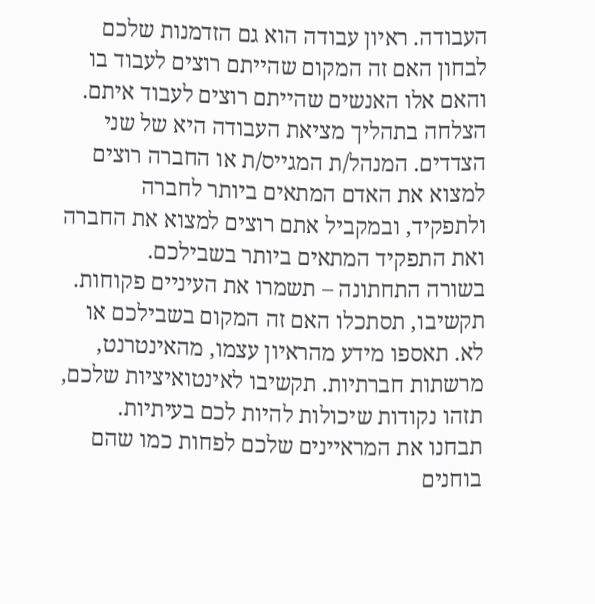העבודה. ראיון עבודה הוא גם הזדמנות שלכם לבחון האם זה המקום שהייתם רוצים לעבוד בו והאם אלו האנשים שהייתם רוצים לעבוד איתם.
הצלחה בתהליך מציאת העבודה היא של שני הצדדים. המנהל/ת המגייס/ת או החברה רוצים למצוא את האדם המתאים ביותר לחברה ולתפקיד, ובמקביל אתם רוצים למצוא את החברה ואת התפקיד המתאים ביותר בשבילכם.
בשורה התחתונה – תשמרו את העיניים פקוחות. תקשיבו, תסתכלו האם זה המקום בשבילכם או לא. תאספו מידע מהראיון עצמו, מהאינטרנט, מרשתות חברתיות. תקשיבו לאינטואיציות שלכם, תזהו נקודות שיכולות להיות לכם בעיתיות. תבחנו את המראיינים שלכם לפחות כמו שהם בוחנים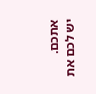אתכם.
יש לכם את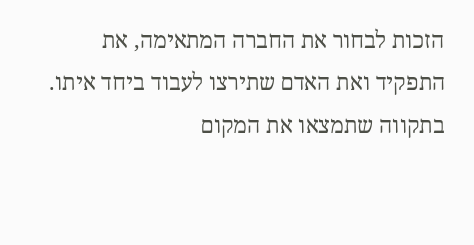הזכות לבחור את החברה המתאימה, את התפקיד ואת האדם שתירצו לעבוד ביחד איתו.
בתקווה שתמצאו את המקום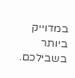במדוייק ביותר בשבילכם.